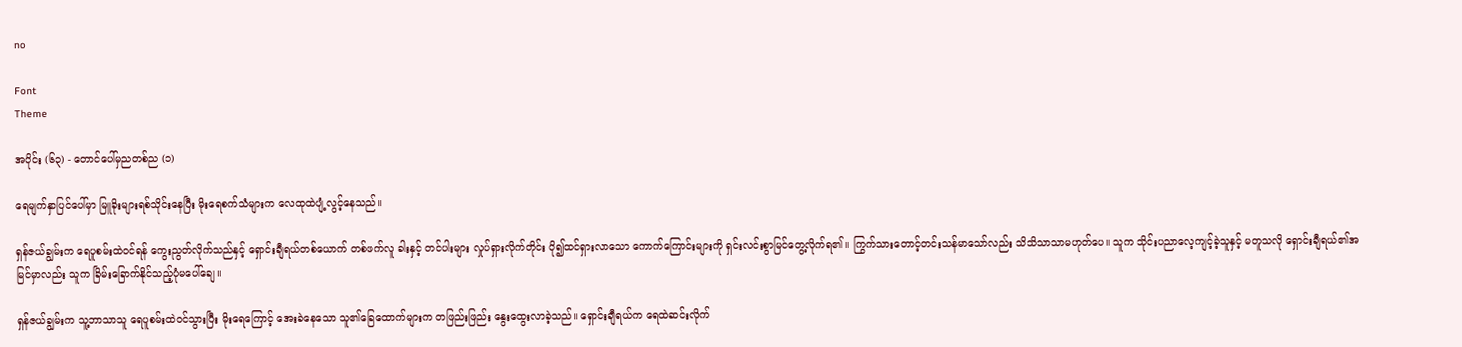no

Font
Theme

အပိုင်း (၆၃) - တောင်ပေါ်မှညတစ်ည (၁)

ရေမျက်နှာပြင်ပေါ်မှာ မြူခိုးများရစ်သိုင်းနေပြီး မိုးရေစက်သံများက လေထုထဲပျံ့လွင့်နေသည်။

ရှန်ဇယ်ချွမ်းက ရေပူစမ်းထဲဝင်ရန် ကွေးညွတ်လိုက်သည်နှင့် ရှောင်းချီရယ်တစ်ယောက် တစ်ဖက်လူ ခါးနှင့် တင်ပါးများ လှုပ်ရှားလိုက်တိုင်း ပို၍ထင်ရှားလာသော ကောက်ကြောင်းများကို ရှင်းလင်းစွာမြင်တွေ့လိုက်ရ၏။ ကြွက်သားတောင့်တင်းသန်မာသော်လည်း သိသိသာသာမဟုတ်ပေ။ သူက သိုင်းပညာလေ့ကျင့်ခဲ့သူနှင့် မတူသလို ရှောင်းချီရယ်၏အမြင်မှာလည်း သူက ခြိမ်းခြောက်နိုင်သည့်ပုံမပေါ်ချေ။

ရှန်ဇယ်ချွမ်းက သူ့ဘာသာသူ ရေပူစမ်းထဲဝင်သွားပြီး မိုးရေကြောင့် အေးခဲနေသော သူ၏ခြေထောက်များက တဖြည်းဖြည်း နွေးထွေးလာခဲ့သည်။ ရှောင်းချီရယ်က ရေထဲဆင်းလိုက်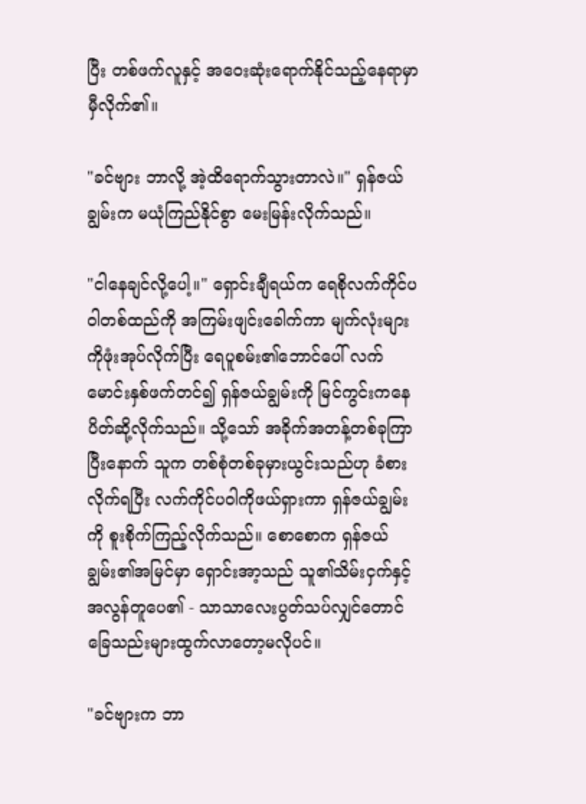ပြီး တစ်ဖက်လူနှင့် အဝေးဆုံးရောက်နိုင်သည့်နေရာမှာ မှီလိုက်၏။

"ခင်ဗျား ဘာလို့ အဲ့ထိရောက်သွားတာလဲ။" ရှန်ဇယ်ချွမ်းက မယုံကြည်နိုင်စွာ မေးမြန်းလိုက်သည်။

"ငါနေချင်လို့ပေါ့။" ရှောင်းချီရယ်က ရေစိုလက်ကိုင်ပဝါတစ်ထည်ကို အကြမ်းဖျင်းခေါက်ကာ မျက်လုံးများကိုဖုံးအုပ်လိုက်ပြီး ရေပူစမ်း၏ဘောင်ပေါ် လက်မောင်းနှစ်ဖက်တင်၍ ရှန်ဇယ်ချွမ်းကို မြင်ကွင်းကနေပိတ်ဆို့လိုက်သည်။ သို့သော် အခိုက်အတန့်တစ်ခုကြာပြီးနောက် သူက တစ်စုံတစ်ခုမှားယွင်းသည်ဟု ခံစားလိုက်ရပြီး လက်ကိုင်ပဝါကိုဖယ်ရှားကာ ရှန်ဇယ်ချွမ်းကို စူးစိုက်ကြည့်လိုက်သည်။ စောစောက ရှန်ဇယ်ချွမ်း၏အမြင်မှာ ရှောင်းအာ့သည် သူ၏သိမ်းငှက်နှင့် အလွန်တူပေ၏ - သာသာလေးပွတ်သပ်လျှင်တောင် ခြေသည်းများထွက်လာတော့မလိုပင်။

"ခင်ဗျားက ဘာ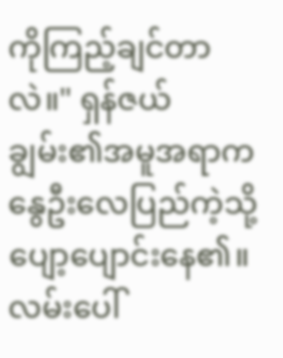ကိုကြည့်ချင်တာလဲ။" ရှန်ဇယ်ချွမ်း၏အမူအရာက နွေဦးလေပြည်ကဲ့သို့ ပျော့ပျောင်းနေ၏။ လမ်းပေါ်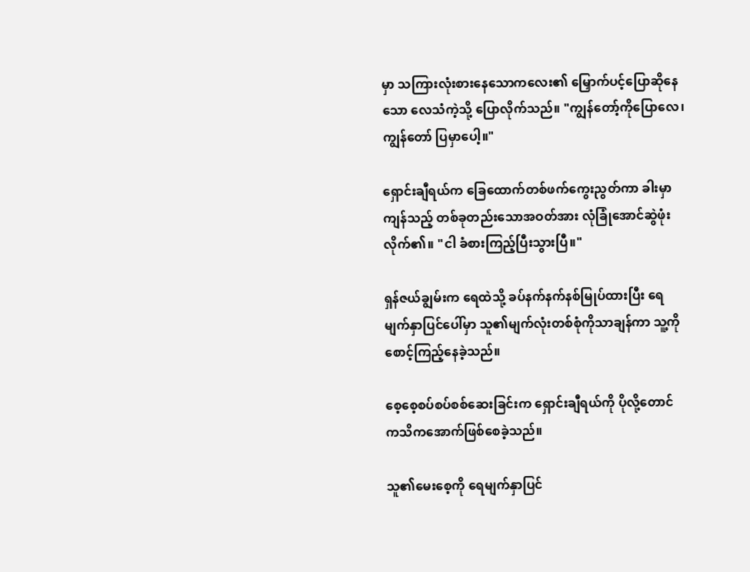မှာ သကြားလုံးစားနေသောကလေး၏ မြှောက်ပင့်ပြောဆိုနေသော လေသံကဲ့သို့ ပြောလိုက်သည်။ "ကျွန်တော့်ကိုပြောလေ၊ ကျွန်တော် ပြမှာပေါ့။"

ရှောင်းချီရယ်က ခြေထောက်တစ်ဖက်ကွေးညွတ်ကာ ခါးမှာကျန်သည့် တစ်ခုတည်းသောအဝတ်အား လုံခြုံအောင်ဆွဲဖုံးလိုက်၏။ "ငါ ခံစားကြည့်ပြီးသွားပြီ။"

ရှန်ဇယ်ချွမ်းက ရေထဲသို့ ခပ်နက်နက်နစ်မြုပ်ထားပြီး ရေမျက်နှာပြင်ပေါ်မှာ သူ၏မျက်လုံးတစ်စုံကိုသာချန်ကာ သူ့ကိုစောင့်ကြည့်နေခဲ့သည်။

စေ့စေ့စပ်စပ်စစ်ဆေးခြင်းက ရှောင်းချီရယ်ကို ပိုလို့တောင် ကသိကအောက်ဖြစ်စေခဲ့သည်။

သူ၏မေးစေ့ကို ရေမျက်နှာပြင်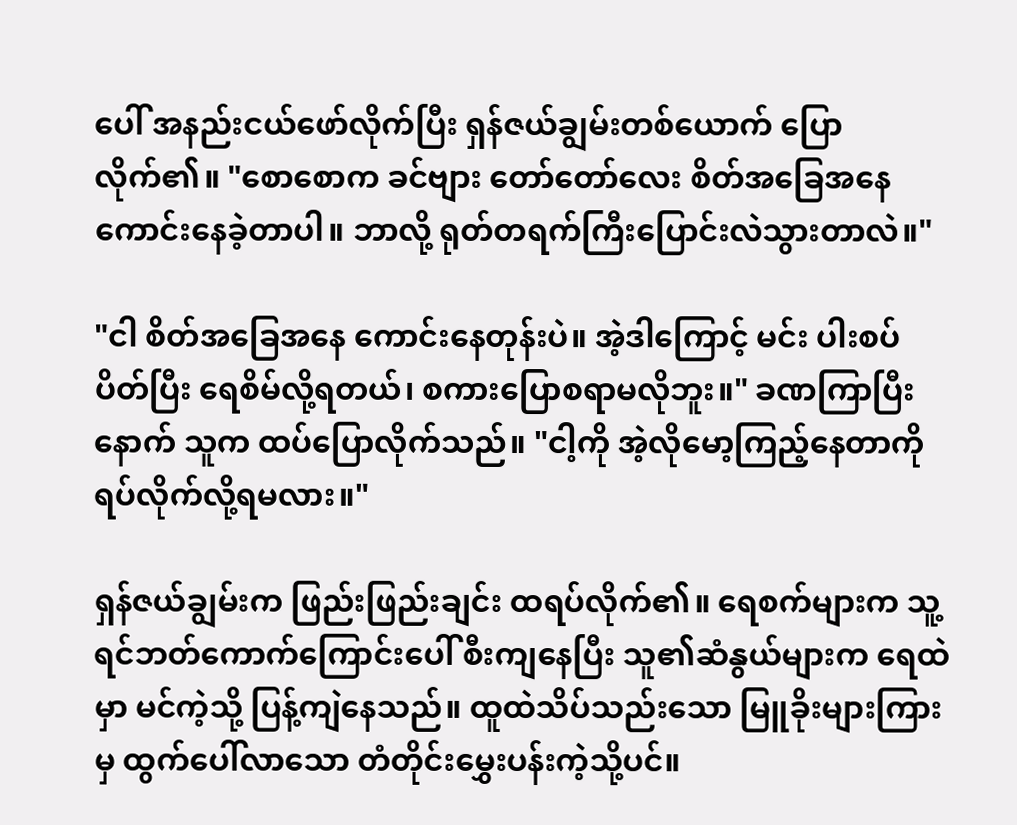ပေါ် အနည်းငယ်ဖော်လိုက်ပြီး ရှန်ဇယ်ချွမ်းတစ်ယောက် ပြောလိုက်၏။ "စောစောက ခင်ဗျား တော်တော်လေး စိတ်အခြေအနေကောင်းနေခဲ့တာပါ။ ဘာလို့ ရုတ်တရက်ကြီးပြောင်းလဲသွားတာလဲ။"

"ငါ စိတ်အခြေအနေ ကောင်းနေတုန်းပဲ။ အဲ့ဒါကြောင့် မင်း ပါးစပ်ပိတ်ပြီး ရေစိမ်လို့ရတယ်၊ စကားပြောစရာမလိုဘူး။" ခဏကြာပြီးနောက် သူက ထပ်ပြောလိုက်သည်။ "ငါ့ကို အဲ့လိုမော့ကြည့်နေတာကို ရပ်လိုက်လို့ရမလား။"

ရှန်ဇယ်ချွမ်းက ဖြည်းဖြည်းချင်း ထရပ်လိုက်၏။ ရေစက်များက သူ့ရင်ဘတ်ကောက်ကြောင်းပေါ် စီးကျနေပြီး သူ၏ဆံနွယ်များက ရေထဲမှာ မင်ကဲ့သို့ ပြန့်ကျဲနေသည်။ ထူထဲသိပ်သည်းသော မြူခိုးများကြားမှ ထွက်ပေါ်လာသော တံတိုင်းမွှေးပန်းကဲ့သို့ပင်။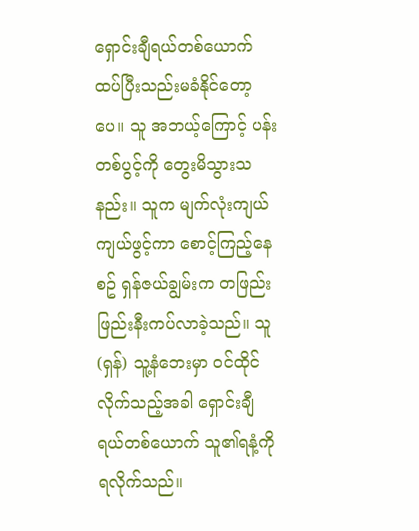ရှောင်းချီရယ်တစ်ယောက် ထပ်ပြီးသည်းမခံနိုင်တော့ပေ။ သူ အဘယ့်ကြောင့် ပန်းတစ်ပွင့်ကို တွေးမိသွားသနည်း။ သူက မျက်လုံးကျယ်ကျယ်ဖွင့်ကာ စောင့်ကြည့်နေစဥ် ရှန်ဇယ်ချွမ်းက တဖြည်းဖြည်းနီးကပ်လာခဲ့သည်။ သူ(ရှန်) သူ့နံဘေးမှာ ဝင်ထိုင်လိုက်သည့်အခါ ရှောင်းချီရယ်တစ်ယောက် သူ၏ရနံ့ကို ရလိုက်သည်။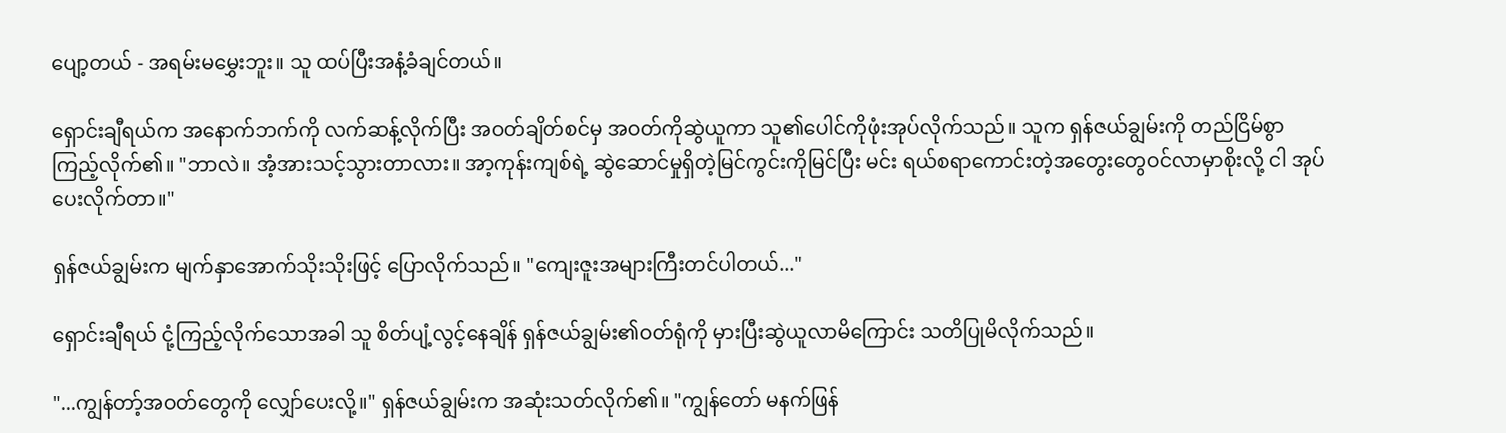ပျော့တယ် - အရမ်းမမွှေးဘူး။ သူ ထပ်ပြီးအနံ့ခံချင်တယ်။

ရှောင်းချီရယ်က အနောက်ဘက်ကို လက်ဆန့်လိုက်ပြီး အဝတ်ချိတ်စင်မှ အဝတ်ကိုဆွဲယူကာ သူ၏ပေါင်ကိုဖုံးအုပ်လိုက်သည်။ သူက ရှန်ဇယ်ချွမ်းကို တည်ငြိမ်စွာကြည့်လိုက်၏။ "ဘာလဲ။ အံ့အားသင့်သွားတာလား။ အာ့ကုန်းကျစ်ရဲ့ ဆွဲဆောင်မှုရှိတဲ့မြင်ကွင်းကိုမြင်ပြီး မင်း ရယ်စရာကောင်းတဲ့အတွေးတွေဝင်လာမှာစိုးလို့ ငါ အုပ်ပေးလိုက်တာ။"

ရှန်ဇယ်ချွမ်းက မျက်နှာအောက်သိုးသိုးဖြင့် ပြောလိုက်သည်။ "ကျေးဇူးအများကြီးတင်ပါတယ်..."

ရှောင်းချီရယ် ငုံ့ကြည့်လိုက်သောအခါ သူ စိတ်ပျံ့လွင့်နေချိန် ရှန်ဇယ်ချွမ်း၏ဝတ်ရုံကို မှားပြီးဆွဲယူလာမိကြောင်း သတိပြုမိလိုက်သည်။

"...ကျွန်တာ့်အဝတ်တွေကို လျှော်ပေးလို့။" ရှန်ဇယ်ချွမ်းက အဆုံးသတ်လိုက်၏။ "ကျွန်တော် မနက်ဖြန်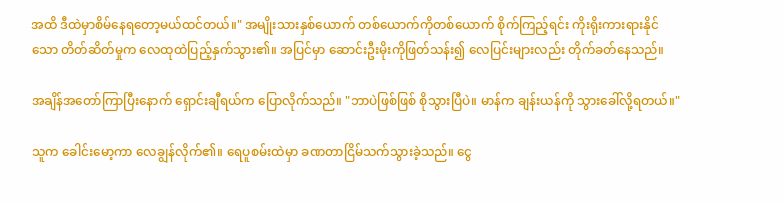အထိ ဒီထဲမှာစိမ်နေရတော့မယ်ထင်တယ်။" အမျိုးသားနှစ်ယောက် တစ်ယောက်ကိုတစ်ယောက် စိုက်ကြည့်ရင်း ကိုးရိုးကားရားနိုင်သော တိတ်ဆိတ်မှုက လေထုထဲပြည့်နှက်သွား၏။ အပြင်မှာ ဆောင်းဦးမိုးကိုဖြတ်သန်း၍ လေပြင်းများလည်း တိုက်ခတ်နေသည်။

အချိန်အတော်ကြာပြီးနောက် ရှောင်းချီရယ်က ပြောလိုက်သည်။ "ဘာပဲဖြစ်ဖြစ် စိုသွားပြီပဲ။ မာန်က ချန်းယန်ကို သွားခေါ်လို့ရတယ်။"

သူက ခေါင်းမော့ကာ လေချွန်လိုက်၏။ ရေပူစမ်းထဲမှာ ခဏတာငြိမ်သက်သွားခဲ့သည်။ ငွေ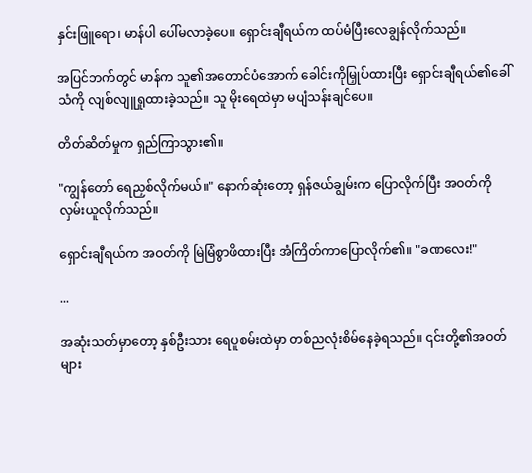နှင်းဖြူရော၊ မာန်ပါ ပေါ်မလာခဲ့ပေ။ ရှောင်းချီရယ်က ထပ်မံပြီးလေချွန်လိုက်သည်။

အပြင်ဘက်တွင် မာန်က သူ၏အတောင်ပံအောက် ခေါင်းကိုမြှုပ်ထားပြီး ရှောင်းချီရယ်၏ခေါ်သံကို လျစ်လျူရှုထားခဲ့သည်။ သူ မိုးရေထဲမှာ မပျံသန်းချင်ပေ။

တိတ်ဆိတ်မှုက ရှည်ကြာသွား၏။

"ကျွန်တော် ရေညှစ်လိုက်မယ်။" နောက်ဆုံးတော့ ရှန်ဇယ်ချွမ်းက ပြောလိုက်ပြီး အဝတ်ကိုလှမ်းယူလိုက်သည်။

ရှောင်းချီရယ်က အဝတ်ကို မြဲမြံစွာဖိထားပြီး အံကြိတ်ကာပြောလိုက်၏။ "ခဏလေး!"

...

အဆုံးသတ်မှာတော့ နှစ်ဦးသား ရေပူစမ်းထဲမှာ တစ်ညလုံးစိမ်နေခဲ့ရသည်။ ၎င်းတို့၏အဝတ်များ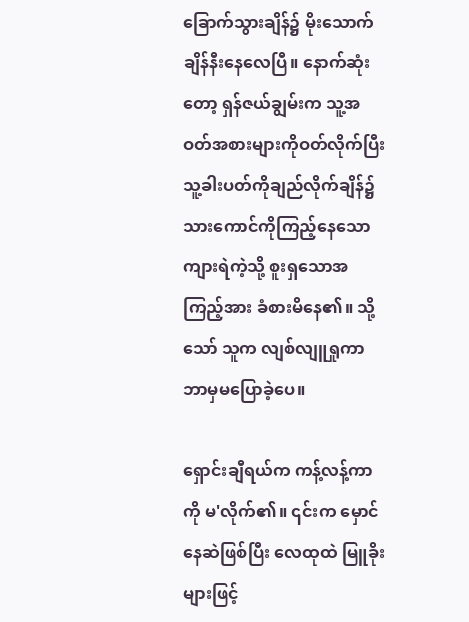ခြောက်သွားချိန်၌ မိုးသောက်ချိန်နီးနေလေပြီ။ နောက်ဆုံးတော့ ရှန်ဇယ်ချွမ်းက သူ့အဝတ်အစားများကိုဝတ်လိုက်ပြီး သူ့ခါးပတ်ကိုချည်လိုက်ချိန်၌ သားကောင်ကိုကြည့်နေသော ကျားရဲကဲ့သို့ စူးရှသောအကြည့်အား ခံစားမိနေ၏။ သို့သော် သူက လျစ်လျူရှုကာ ဘာမှမပြောခဲ့ပေ။

ရှောင်းချီရယ်က ကန့်လန့်ကာကို မ'လိုက်၏။ ၎င်းက မှောင်နေဆဲဖြစ်ပြီး လေထုထဲ မြူခိုးများဖြင့်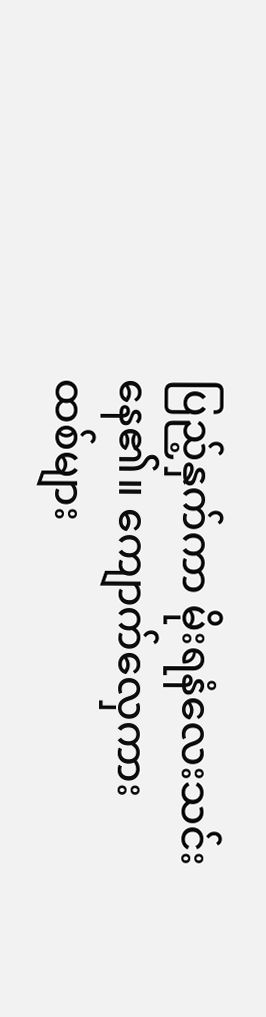ပြည့်နှက်ကာ မိုးရနံလေးသင်းနေ၏။ ကျောက်လှေကားထစ်များ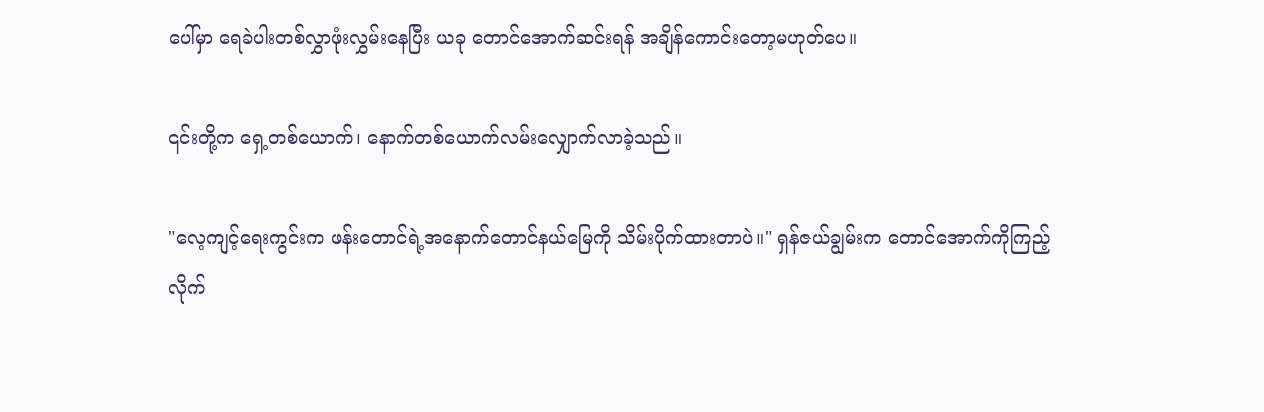ပေါ်မှာ ရေခဲပါးတစ်လွှာဖုံးလွှမ်းနေပြီး ယခု တောင်အောက်ဆင်းရန် အချိန်ကောင်းတော့မဟုတ်ပေ။

၎င်းတို့က ရှေ့တစ်ယောက်၊ နောက်တစ်ယောက်လမ်းလျှောက်လာခဲ့သည်။

"လေ့ကျင့်ရေးကွင်းက ဖန်းတောင်ရဲ့အနောက်တောင်နယ်မြေကို သိမ်းပိုက်ထားတာပဲ။" ရှန်ဇယ်ချွမ်းက တောင်အောက်ကိုကြည့်လိုက်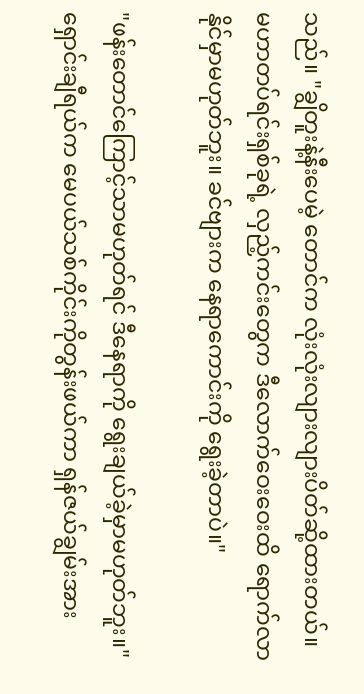သည်။ "ချွိတူးနဲ့နီးပေမဲ့ တောင်က လုံးလုံးလျားလျားပိတ်ဆို့ထားတယ်။ မဟာတပ်ရင်းရှစ်ခုရဲ့ လှည့်ကင်းတွေက ဒီလောက်ဝေးဝေးထိ ရောက်လာနိုင်မှာမဟုတ်ဘူး။ ခင်ဗျားက နေရာကောင်းကို ရွေးခဲ့တာပဲ။"

"ဖန်းတောင်ကြောင့်သာမဟုတ်ရင် ဒီနေရာကို ရွေးချယ်ခဲ့မှာမဟုတ်ဘူး။" ရှောင်းချီရယ်က မေပယ်သစ်ကိုင်းကိုတွန်းဖယ်ကာ ရှန်ဇယ်ချွမ်းအား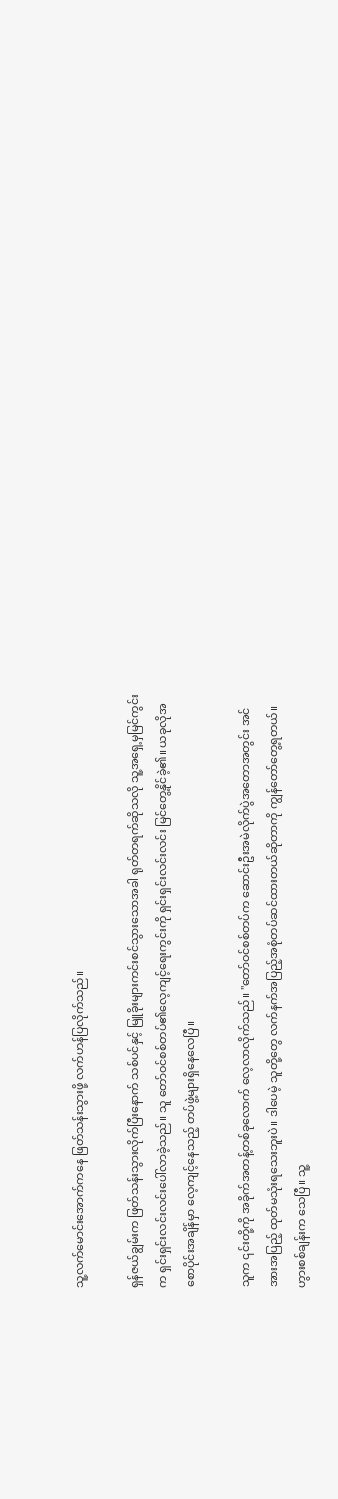သူ့လက်မောင်းအောက်ကနေ ဖြတ်သန်းသွားဖို့ လက်ဟန်ပြလိုက်သည်။

ရှန်ဇယ်ချွမ်းက ဖြတ်သန်းသွားလိုက်ပြီးနောက် သစ်ပင်နှင့် မြူခိုးများကင်းစင်သွားသောအခါ ရုတ်တရက်ဆိုသလို သူ့အရှေ့မှမြင်ကွင်းက ရှင်းရှင်းလင်းလင်းပေါ်လာခဲ့သည်။ သူ တော်ဝင်စစ်တပ်၏လေ့ကျင့်ရေးကွင်းကို ရှင်းရှင်းလင်းလင်း မြင်တွေ့နိုင်ခဲ့၏။ ယခုလိုအစောပိုင်းအချိန်မှာ လေ့ကျင့်နေသည့် တပ်ဖွဲ့များရှိနေလေပြီ။

သူက ၎င်းတို့ကို အခိုက်အတန့်တစ်ခုလောက် လေ့လာလိုက်သည်။ "တော်ဝင်စစ်တပ်က ဆောင်းဦးအမဲလိုက်ပွဲအတောအတွင်း အင်အားအပြည့် ထုတ်မသုံးရသေးဘူးပဲ။ ဒါပေမဲ့ သူတို့တွေ လက်နက်အပြည့်အစုံတပ်ဆင်ထားတယ်ဆိုတာကို ကျွန်တော်တွေ့ရတယ်။ ဟွားစစ်ချန်းက သေပြီ။ သူ့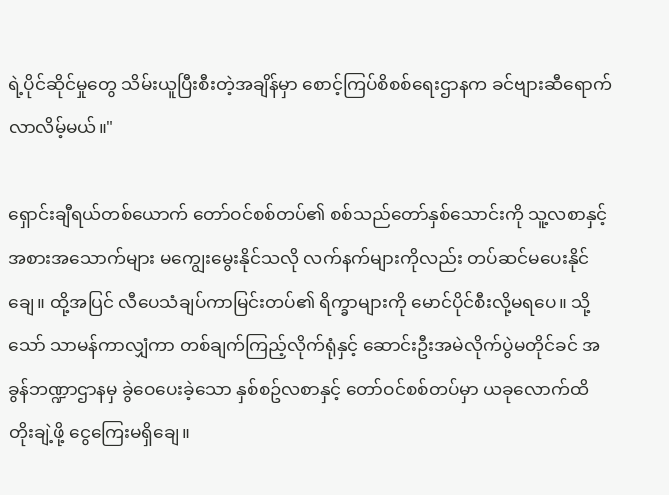ရဲ့ပိုင်ဆိုင်မှုတွေ သိမ်းယူပြီးစီးတဲ့အချိန်မှာ စောင့်ကြပ်စိစစ်ရေးဌာနက ခင်ဗျားဆီရောက်လာလိမ့်မယ်။"

ရှောင်းချီရယ်တစ်ယောက် တော်ဝင်စစ်တပ်၏ စစ်သည်တော်နှစ်သောင်းကို သူ့လစာနှင့် အစားအသောက်များ မကျွေးမွေးနိုင်သလို လက်နက်များကိုလည်း တပ်ဆင်မပေးနိုင်ချေ။ ထို့အပြင် လီပေသံချပ်ကာမြင်းတပ်၏ ရိက္ခာများကို မောင်ပိုင်စီးလို့မရပေ။ သို့သော် သာမန်ကာလျှံကာ တစ်ချက်ကြည့်လိုက်ရုံနှင့် ဆောင်းဦးအမဲလိုက်ပွဲမတိုင်ခင် အခွန်ဘဏ္ဍာဌာနမှ ခွဲဝေပေးခဲ့သော နှစ်စဥ်လစာနှင့် တော်ဝင်စစ်တပ်မှာ ယခုလောက်ထိတိုးချဲ့ဖို့ ငွေကြေးမရှိချေ။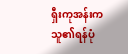ရှီးကုအန်းက သူ၏ရန်ပုံ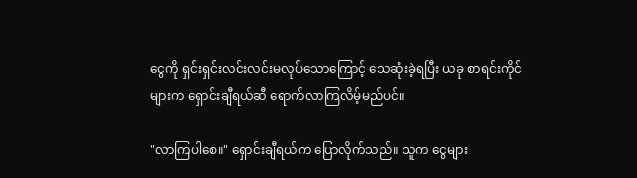ငွေကို ရှင်းရှင်းလင်းလင်းမလုပ်သောကြောင့် သေဆုံးခဲ့ရပြီး ယခု စာရင်းကိုင်များက ရှောင်းချီရယ်ဆီ ရောက်လာကြလိမ့်မည်ပင်။

"လာကြပါစေ။" ရှောင်းချီရယ်က ပြောလိုက်သည်။ သူက ငွေများ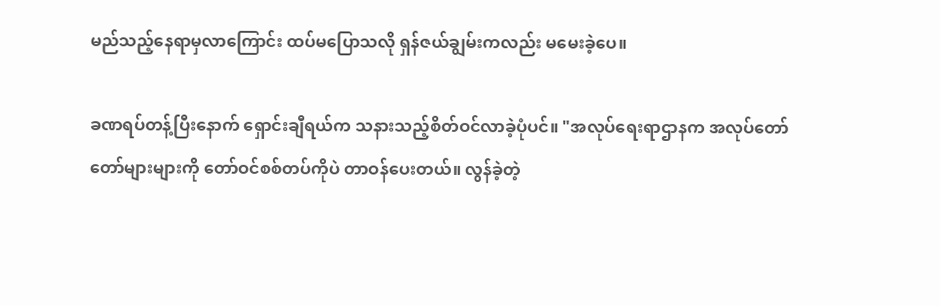မည်သည့်နေရာမှလာကြောင်း ထပ်မပြောသလို ရှန်ဇယ်ချွမ်းကလည်း မမေးခဲ့ပေ။

ခဏရပ်တန့်ပြီးနောက် ရှောင်းချီရယ်က သနားသည့်စိတ်ဝင်လာခဲ့ပုံပင်။ "အလုပ်ရေးရာဌာနက အလုပ်တော်တော်များများကို တော်ဝင်စစ်တပ်ကိုပဲ တာဝန်ပေးတယ်။ လွန်ခဲ့တဲ့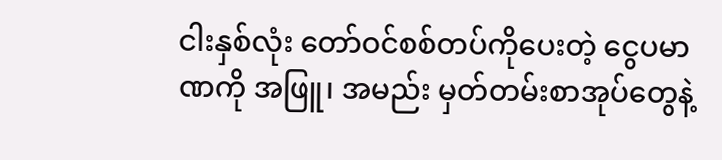ငါးနှစ်လုံး တော်ဝင်စစ်တပ်ကိုပေးတဲ့ ငွေပမာဏကို အဖြူ၊ အမည်း မှတ်တမ်းစာအုပ်တွေနဲ့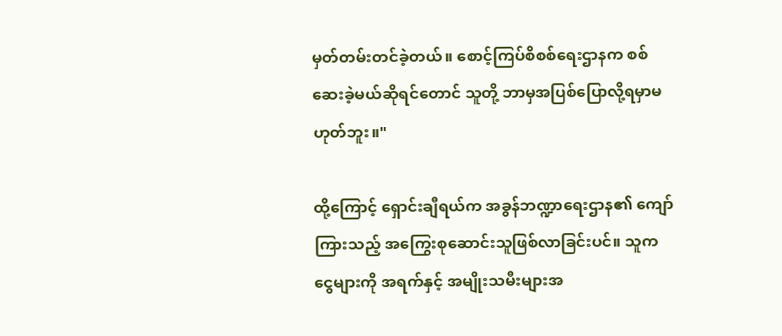မှတ်တမ်းတင်ခဲ့တယ်။ စောင့်ကြပ်စိစစ်ရေးဌာနက စစ်ဆေးခဲ့မယ်ဆိုရင်တောင် သူတို့ ဘာမှအပြစ်ပြောလို့ရမှာမဟုတ်ဘူး။"

ထို့ကြောင့် ရှောင်းချီရယ်က အခွန်ဘဏ္ဍာရေးဌာန၏ ကျော်ကြားသည့် အကြွေးစုဆောင်းသူဖြစ်လာခြင်းပင်။ သူက ငွေများကို အရက်နှင့် အမျိုးသမီးများအ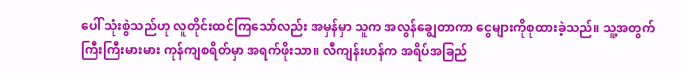ပေါ် သုံးစွဲသည်ဟု လူတိုင်းထင်ကြသော်လည်း အမှန်မှာ သူက အလွန်ချွေတာကာ ငွေများကိုစုထားခဲ့သည်။ သူ့အတွက် ကြီးကြီးမားမား ကုန်ကျစရိတ်မှာ အရက်ဖိုးသာ။ လီကျန်းဟန်က အရိပ်အခြည်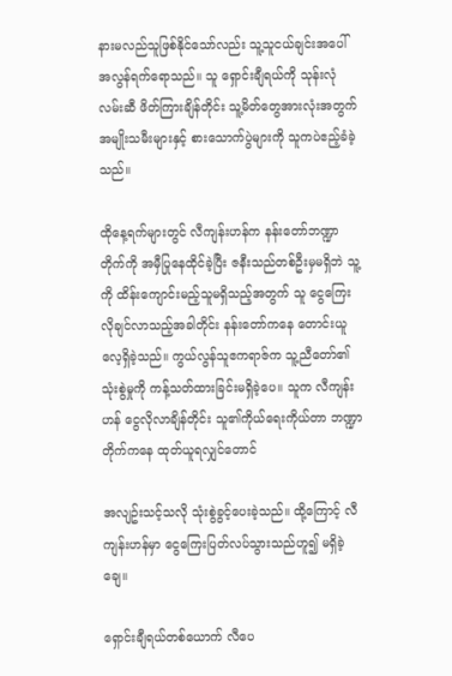နားမလည်သူဖြစ်နိုင်သော်လည်း သူ့သူငယ်ချင်းအပေါ် အလွန်ရက်ရောသည်။ သူ ရှောင်းချီရယ်ကို သုန်းလုံလမ်းဆီ ဖိတ်ကြားချိန်တိုင်း သူ့မိတ်တွေအားလုံးအတွက် အမျိုးသမီးများနှင့် စားသောက်ပွဲများကို သူကပဲဧည့်ခံခဲ့သည်။

ထိုနေ့ရက်များတွင် လီကျန်းဟန်က နန်းတော်ဘဏ္ဍာတိုက်ကို အမှီပြုနေထိုင်ခဲ့ပြီး ဇနီးသည်တစ်ဦးမှမရှိဘဲ သူ့ကို ထိန်းကျောင်းမည့်သူမရှိသည့်အတွက် သူ ငွေကြေးလိုချင်လာသည့်အခါတိုင်း နန်းတော်ကနေ တောင်းယူလေ့ရှိခဲ့သည်။ ကွယ်လွန်သူဧကရာဇ်က သူ့ညီတော်၏သုံးစွဲမှုကို ကန့်သတ်ထားခြင်းမရှိခဲ့ပေ။ သူက လီကျန်းဟန် ငွေလိုလာချိန်တိုင်း သူ၏ကိုယ်ရေးကိုယ်တာ ဘဏ္ဍာတိုက်ကနေ ထုတ်ယူရလျှင်တောင်

အလျဥ်းသင့်သလို သုံးစွဲခွင့်ပေးခဲ့သည်။ ထို့ကြောင့် လီကျန်းဟန်မှာ ငွေကြေးပြတ်လပ်သွားသည်ဟူ၍ မရှိခဲ့ချေ။

ရှောင်းချီရယ်တစ်ယောက် လီပေ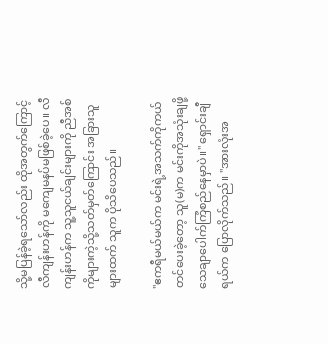သို့မပြန်ခဲ့ရသော်လည်း ထိုအတွက်ကြောင့် လီကျန်းဟန်ကို မကျေမနပ်မဖြစ်ခဲ့ပေ။ လီကျန်းဟန်က သူ့သူငယ်ချင်းများကို ညီအစ်ကိုများကဲ့သို့သတ်မှတ်ကြောင်း အခြားသူများထက် သူက ပိုသိပေသည်။

"ဧကရီမယ်မယ်က မင်းရဲ့အသက်ကိုကယ်တင်ပေးခဲ့တော့ သူ(မ)က မင်းကိုအသုံးချဖို့ သေချာပေါက်ကြံစည်နေမှာပဲ။" ရှောင်းချီရယ်က ပြောလိုက်သည်။ "အားလုံးအ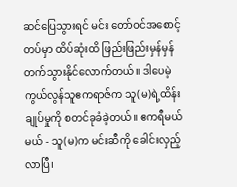ဆင်ပြေသွားရင် မင်း တော်ဝင်အစောင့်တပ်မှာ ထိပ်ဆုံးထိ ဖြည်းဖြည်းမှန်မှန် တက်သွားနိုင်လောက်တယ်။ ဒါပေမဲ့ ကွယ်လွန်သူဧကရာဇ်က သူ(မ)ရဲ့ထိန်းချုပ်မှုကို စတင်ခုခံခဲ့တယ်။ ဧကရီမယ်မယ် - သူ(မ)က မင်းဆီကို ခေါင်းလှည့်လာပြီ၊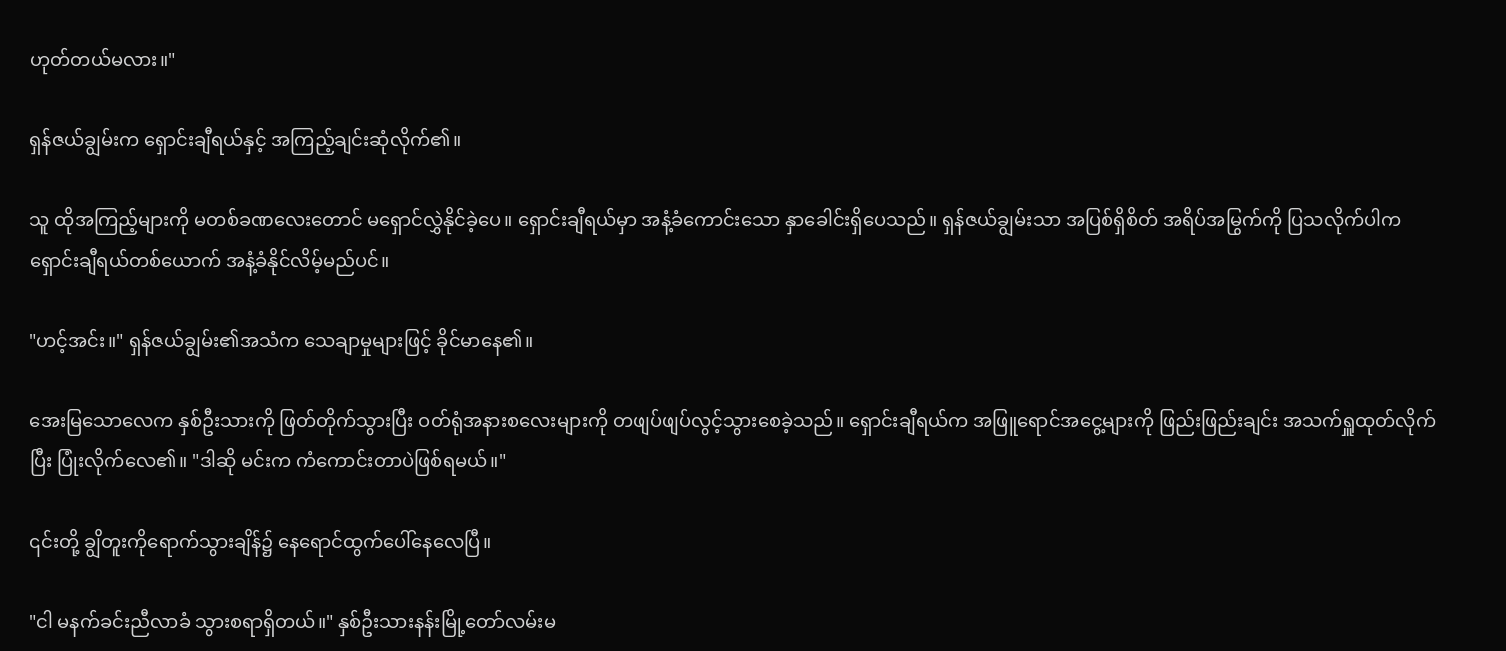ဟုတ်တယ်မလား။"

ရှန်ဇယ်ချွမ်းက ရှောင်းချီရယ်နှင့် အကြည့်ချင်းဆုံလိုက်၏။

သူ ထိုအကြည့်များကို မတစ်ခဏလေးတောင် မရှောင်လွှဲနိုင်ခဲ့ပေ။ ရှောင်းချီရယ်မှာ အနံ့ခံကောင်းသော နှာခေါင်းရှိပေသည်။ ရှန်ဇယ်ချွမ်းသာ အပြစ်ရှိစိတ် အရိပ်အမြွက်ကို ပြသလိုက်ပါက ရှောင်းချီရယ်တစ်ယောက် အနံ့ခံနိုင်လိမ့်မည်ပင်။

"ဟင့်အင်း။" ရှန်ဇယ်ချွမ်း၏အသံက သေချာမှုများဖြင့် ခိုင်မာနေ၏။

အေးမြသောလေက နှစ်ဦးသားကို ဖြတ်တိုက်သွားပြီး ဝတ်ရုံအနားစလေးများကို တဖျပ်ဖျပ်လွင့်သွားစေခဲ့သည်။ ရှောင်းချီရယ်က အဖြူရောင်အငွေ့များကို ဖြည်းဖြည်းချင်း အသက်ရှူထုတ်လိုက်ပြီး ပြုံးလိုက်လေ၏။ "ဒါဆို မင်းက ကံကောင်းတာပဲဖြစ်ရမယ်။"

၎င်းတို့ ချွိတူးကိုရောက်သွားချိန်၌ နေရောင်ထွက်ပေါ်နေလေပြီ။

"ငါ မနက်ခင်းညီလာခံ သွားစရာရှိတယ်။" နှစ်ဦးသားနန်းမြို့တော်လမ်းမ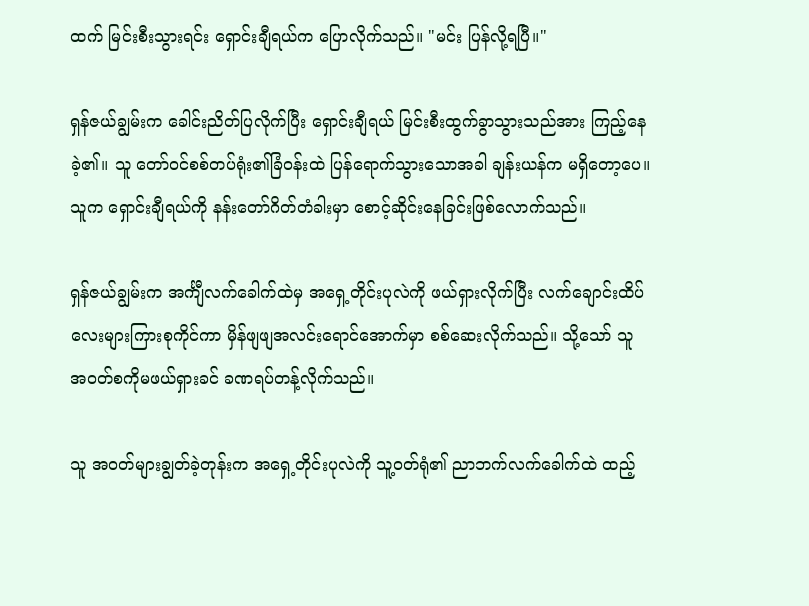ထက် မြင်းစီးသွားရင်း ရှောင်းချီရယ်က ပြောလိုက်သည်။ "မင်း ပြန်လို့ရပြီ။"

ရှန်ဇယ်ချွမ်းက ခေါင်းညိတ်ပြလိုက်ပြီး ရှောင်းချီရယ် မြင်းစီးထွက်ခွာသွားသည်အား ကြည့်နေခဲ့၏။ သူ တော်ဝင်စစ်တပ်ရုံး၏ခြံဝန်းထဲ ပြန်ရောက်သွားသောအခါ ချန်းယန်က မရှိတော့ပေ။ သူက ရှောင်းချီရယ်ကို နန်းတော်ဂိတ်တံခါးမှာ စောင့်ဆိုင်းနေခြင်းဖြစ်လောက်သည်။

ရှန်ဇယ်ချွမ်းက အင်္ကျီလက်ခေါက်ထဲမှ အရှေ့တိုင်းပုလဲကို ဖယ်ရှားလိုက်ပြီး လက်ချောင်းထိပ်လေးများကြားစုကိုင်ကာ မှိန်ဖျဖျအလင်းရောင်အောက်မှာ စစ်ဆေးလိုက်သည်။ သို့သော် သူ အဝတ်စကိုမဖယ်ရှားခင် ခဏရပ်တန့်လိုက်သည်။

သူ အဝတ်များချွတ်ခဲ့တုန်းက အရှေ့တိုင်းပုလဲကို သူ့ဝတ်ရုံ၏ ညာဘက်လက်ခေါက်ထဲ ထည့်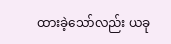ထားခဲ့သော်လည်း ယခု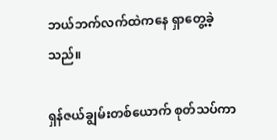ဘယ်ဘက်လက်ထဲကနေ ရှာတွေ့ခဲ့သည်။

ရှန်ဇယ်ချွမ်းတစ်ယောက် စုတ်သပ်ကာ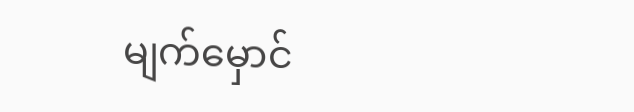မျက်မှောင်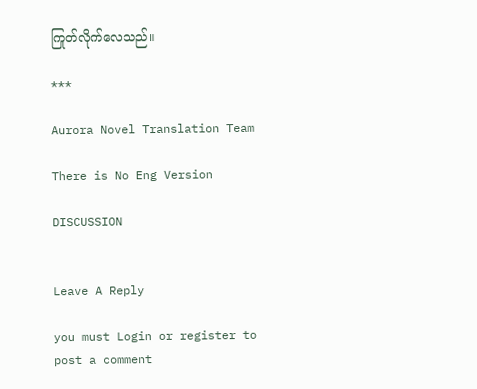ကြုတ်လိုက်လေသည်။

***

Aurora Novel Translation Team

There is No Eng Version

DISCUSSION


Leave A Reply

you must Login or register to post a comment